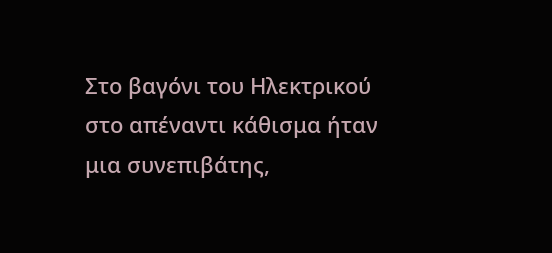Στο βαγόνι του Ηλεκτρικού στο απέναντι κάθισμα ήταν μια συνεπιβάτης,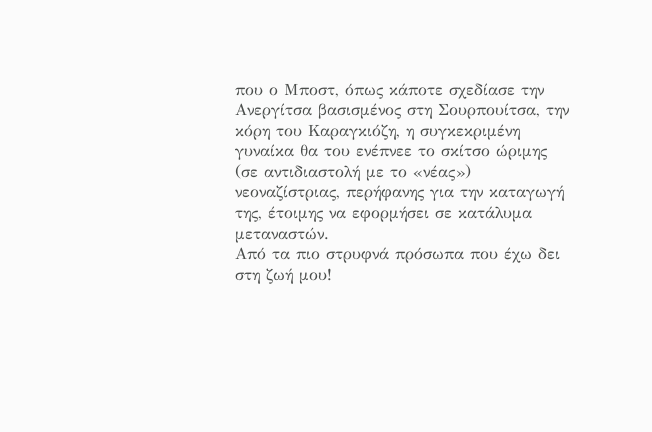που ο Μποστ, όπως κάποτε σχεδίασε την Ανεργίτσα βασισμένος στη Σουρπουίτσα, την κόρη του Καραγκιόζη, η συγκεκριμένη γυναίκα θα του ενέπνεε το σκίτσο ώριμης (σε αντιδιαστολή με το «νέας») νεοναζίστριας, περήφανης για την καταγωγή της, έτοιμης να εφορμήσει σε κατάλυμα μεταναστών.
Από τα πιο στρυφνά πρόσωπα που έχω δει στη ζωή μου!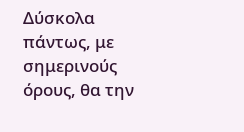Δύσκολα πάντως, με σημερινούς όρους, θα την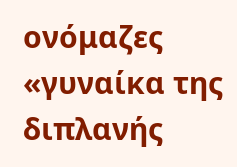ονόμαζες «γυναίκα της διπλανής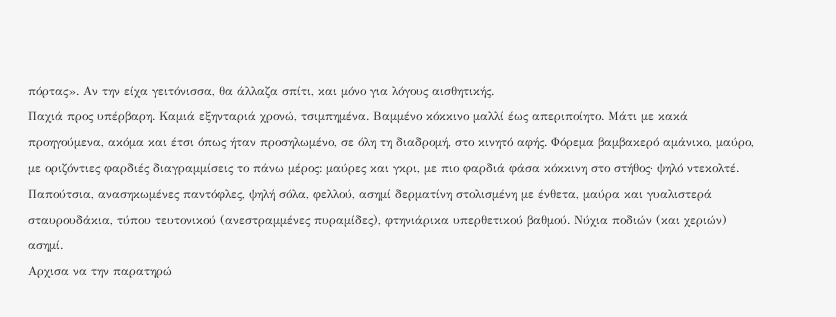πόρτας». Αν την είχα γειτόνισσα, θα άλλαζα σπίτι, και μόνο για λόγους αισθητικής.
Παχιά προς υπέρβαρη. Καμιά εξηνταριά χρονώ, τσιμπημένα. Βαμμένο κόκκινο μαλλί έως απεριποίητο. Μάτι με κακά προηγούμενα, ακόμα και έτσι όπως ήταν προσηλωμένο, σε όλη τη διαδρομή, στο κινητό αφής. Φόρεμα βαμβακερό αμάνικο, μαύρο, με οριζόντιες φαρδιές διαγραμμίσεις το πάνω μέρος: μαύρες και γκρι, με πιο φαρδιά φάσα κόκκινη στο στήθος· ψηλό ντεκολτέ.
Παπούτσια, ανασηκωμένες παντόφλες, ψηλή σόλα, φελλού, ασημί δερματίνη στολισμένη με ένθετα, μαύρα και γυαλιστερά σταυρουδάκια, τύπου τευτονικού (ανεστραμμένες πυραμίδες), φτηνιάρικα υπερθετικού βαθμού. Νύχια ποδιών (και χεριών) ασημί.
Αρχισα να την παρατηρώ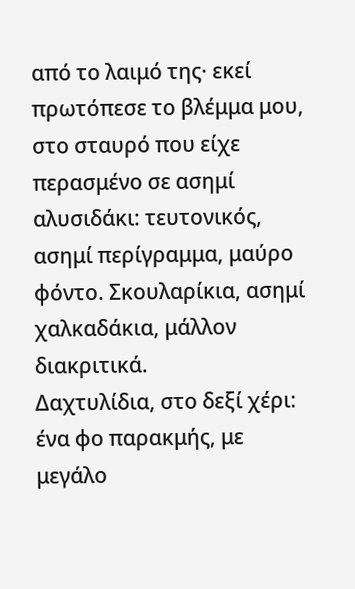από το λαιμό της· εκεί πρωτόπεσε το βλέμμα μου, στο σταυρό που είχε περασμένο σε ασημί αλυσιδάκι: τευτονικός, ασημί περίγραμμα, μαύρο φόντο. Σκουλαρίκια, ασημί χαλκαδάκια, μάλλον διακριτικά.
Δαχτυλίδια, στο δεξί χέρι: ένα φο παρακμής, με μεγάλο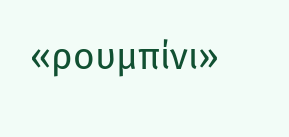«ρουμπίνι»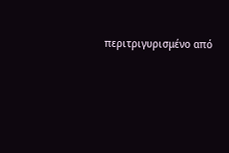περιτριγυρισμένο από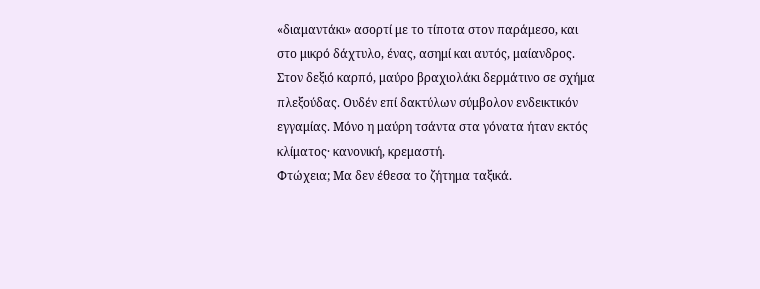«διαμαντάκι» ασορτί με το τίποτα στον παράμεσο, και στο μικρό δάχτυλο, ένας, ασημί και αυτός, μαίανδρος. Στον δεξιό καρπό, μαύρο βραχιολάκι δερμάτινο σε σχήμα πλεξούδας. Ουδέν επί δακτύλων σύμβολον ενδεικτικόν εγγαμίας. Μόνο η μαύρη τσάντα στα γόνατα ήταν εκτός κλίματος· κανονική, κρεμαστή.
Φτώχεια; Μα δεν έθεσα το ζήτημα ταξικά.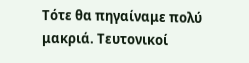Τότε θα πηγαίναμε πολύ μακριά. Τευτονικοί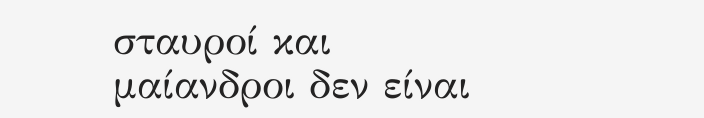σταυροί και μαίανδροι δεν είναι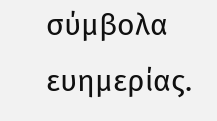σύμβολα ευημερίας.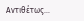Αντιθέτως…